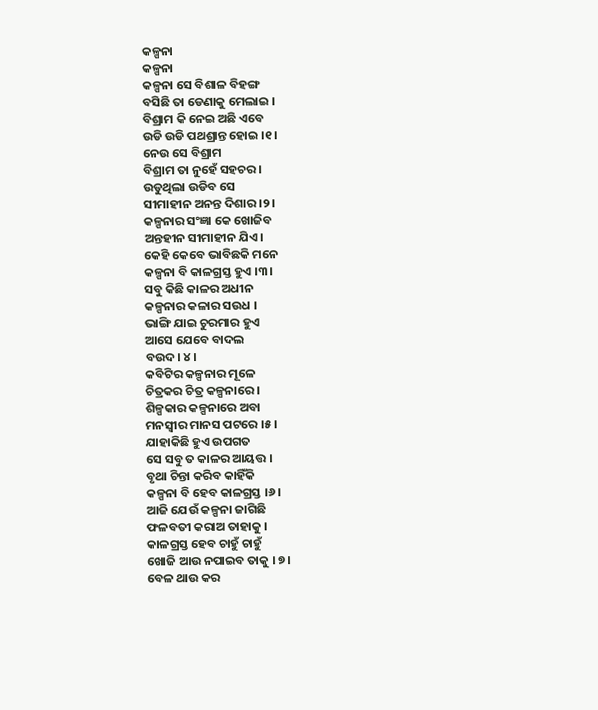କଳ୍ପନା
କଳ୍ପନା
କଳ୍ପନା ସେ ବିଶାଳ ବିହଙ୍ଗ
ବସିଛି ତା ଡେଣାକୁ ମେଲାଇ ।
ବିଶ୍ରାମ କି ନେଇ ଅଛି ଏବେ
ଉଡି ଉଡି ପଥଶ୍ରାନ୍ତ ହୋଇ ।୧।
ନେଉ ସେ ବିଶ୍ରାମ
ବିଶ୍ରାମ ତା ନୁହେଁ ସହଚର।
ଉଡୁଥିଲା ଉଡିବ ସେ
ସୀମାହୀନ ଅନନ୍ତ ଦିଶାର ।୨।
କଳ୍ପନାର ସଂଜ୍ଞା କେ ଖୋଜିବ
ଅନ୍ତହୀନ ସୀମାହୀନ ଯିଏ।
କେହି କେବେ ଭାବିଛକି ମନେ
କଳ୍ପନା ବି କାଳଗ୍ରସ୍ତ ହୁଏ ।୩।
ସବୁ କିଛି କାଳର ଅଧୀନ
କଳ୍ପନାର କଳାର ସଉଧ ।
ଭାଙ୍ଗି ଯାଇ ଚୁରମାର ହୁଏ
ଆସେ ଯେବେ ବାଦଲ
ବଉଦ। ୪।
କବିଟିର କଳ୍ପନାର ମୂଳେ
ଚିତ୍ରକର ଚିତ୍ର କଳ୍ପନାରେ ।
ଶିଳ୍ପକାର କଳ୍ପନାରେ ଅବା
ମନସ୍ୱୀର ମାନସ ପଟରେ ।୫।
ଯାହାକିଛି ହୁଏ ଉପଗତ
ସେ ସବୁ ତ କାଳର ଆୟତ୍ତ ।
ବୃଥା ଚିନ୍ତା କରିବ କାହିଁକି
କଳ୍ପନା ବି ହେବ କାଳଗ୍ରସ୍ତ ।୬।
ଆଜି ଯେଉଁ କଳ୍ପନା ଜାଗିଛି
ଫଳବତୀ କରାଅ ତାହାକୁ ।
କାଳଗ୍ରସ୍ତ ହେବ ଚାହୁଁ ଚାହୁଁ
ଖୋଜି ଆଉ ନପାଇବ ତାକୁ । ୭।
ବେଳ ଥାଉ କର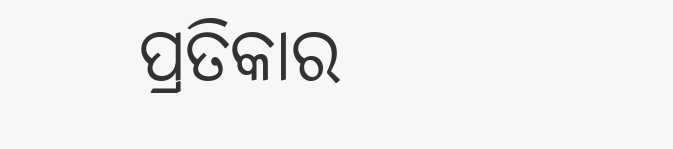ପ୍ରତିକାର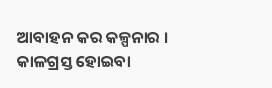ଆବାହନ କର କଳ୍ପନାର ।
କାଳଗ୍ରସ୍ତ ହୋଇବା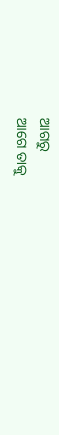ଆଗରୁ
ଆଗେ ତାକୁ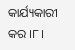କାର୍ଯ୍ୟକାରୀ କର ।୮।